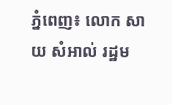ភ្នំពេញ៖ លោក សាយ សំអាល់ រដ្ឋម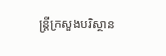ន្ត្រីក្រសួងបរិស្ថាន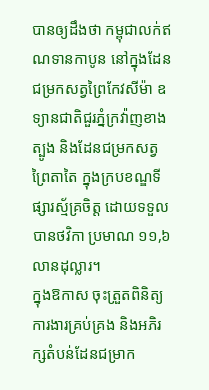បានឲ្យដឹងថា កម្ពុជាលក់ឥណទានកាបូន នៅក្នុងដែនជម្រកសត្វព្រៃកែវសីម៉ា ឧទ្យានជាតិជួរភ្នំក្រវ៉ាញខាងត្បូង និងដែនជម្រកសត្វព្រៃតាតៃ ក្នុងក្របខណ្ឌទីផ្សារស្ម័គ្រចិត្ត ដោយទទួលបានថវិកា ប្រមាណ ១១,៦ លានដុល្លារ។
ក្នុងឱកាស ចុះត្រួតពិនិត្យការងារគ្រប់គ្រង និងអភិរក្សតំបន់ដែនជម្រាក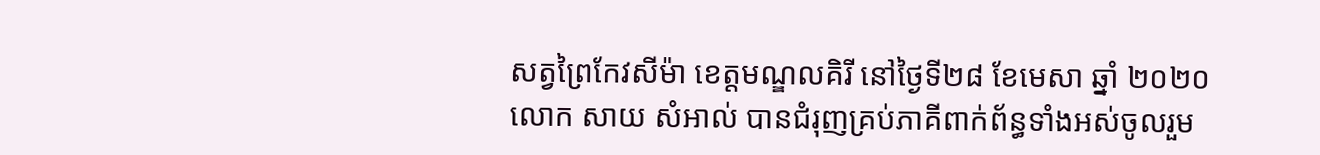សត្វព្រៃកែវសីម៉ា ខេត្តមណ្ឌលគិរី នៅថ្ងៃទី២៨ ខែមេសា ឆ្នាំ ២០២០លោក សាយ សំអាល់ បានជំរុញគ្រប់ភាគីពាក់ព័ន្ធទាំងអស់ចូលរួម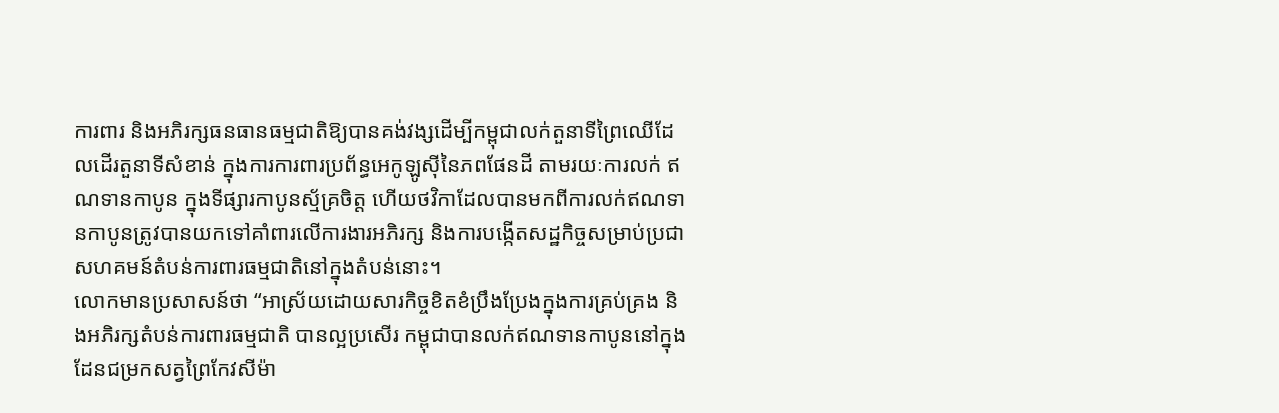ការពារ និងអភិរក្សធនធានធម្មជាតិឱ្យបានគង់វង្សដើម្បីកម្ពុជាលក់តួនាទីព្រៃឈើដែលដើរតួនាទីសំខាន់ ក្នុងការការពារប្រព័ន្ធអេកូឡូស៊ីនៃភពផែនដី តាមរយៈការលក់ ឥណទានកាបូន ក្នុងទីផ្សារកាបូនស្ម័គ្រចិត្ត ហើយថវិកាដែលបានមកពីការលក់ឥណទានកាបូនត្រូវបានយកទៅគាំពារលើការងារអភិរក្ស និងការបង្កើតសដ្ឋកិច្ចសម្រាប់ប្រជាសហគមន៍តំបន់ការពារធម្មជាតិនៅក្នុងតំបន់នោះ។
លោកមានប្រសាសន៍ថា “អាស្រ័យដោយសារកិច្ចខិតខំប្រឹងប្រែងក្នុងការគ្រប់គ្រង និងអភិរក្សតំបន់ការពារធម្មជាតិ បានល្អប្រសើរ កម្ពុជាបានលក់ឥណទានកាបូននៅក្នុង ដែនជម្រកសត្វព្រៃកែវសីម៉ា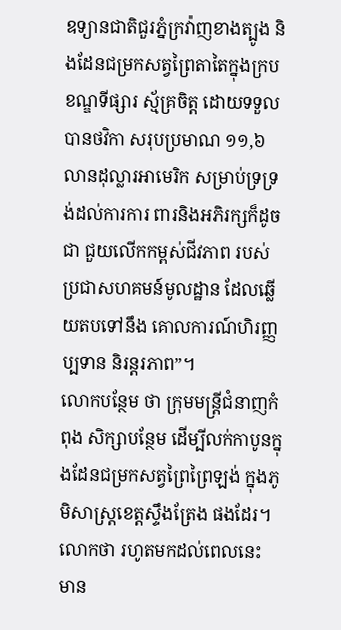ឧទ្យានជាតិជួរភ្នំក្រវ៉ាញខាងត្បូង និងដែនជម្រកសត្វព្រៃតាតៃក្នុងក្របខណ្ឌទីផ្សារ ស្ម័គ្រចិត្ត ដោយទទួលបានថវិកា សរុបប្រមាណ ១១,៦ លានដុល្លារអាមេរិក សម្រាប់ទ្រទ្រង់ដល់ការការ ពារនិងអភិរក្សក៏ដូចជា ជួយលើកកម្ពស់ជីវភាព របស់ប្រជាសហគមន៍មូលដ្ឋាន ដែលឆ្លើយតបទៅនឹង គោលការណ៍ហិរញ្ញប្បទាន និរន្តរភាព”។
លោកបន្ថែម ថា ក្រុមមន្ត្រីជំនាញកំពុង សិក្សាបន្ថែម ដើម្បីលក់កាបូនក្នុងដែនជម្រកសត្វព្រៃព្រៃឡង់ ក្នុងភូមិសាស្ត្រខេត្តស្ទឹងត្រែង ផងដែរ។ លោកថា រហូតមកដល់ពេលនេះ មាន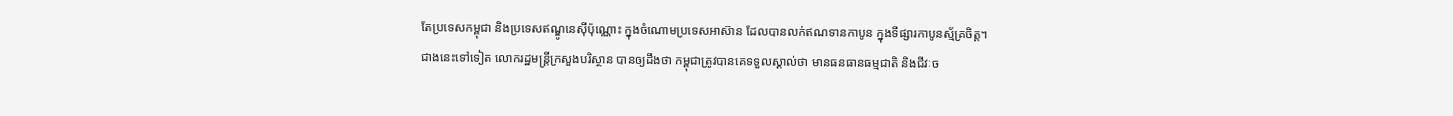តែប្រទេសកម្ពុជា និងប្រទេសឥណ្ឌូនេស៊ីប៉ុណ្ណោះ ក្នុងចំណោមប្រទេសអាស៊ាន ដែលបានលក់ឥណទានកាបូន ក្នុងទីផ្សារកាបូនស្ម័គ្រចិត្ត។
ជាងនេះទៅទៀត លោករដ្ឋមន្ត្រីក្រសួងបរិស្ថាន បានឲ្យដឹងថា កម្ពុជាត្រូវបានគេទទួលស្គាល់ថា មានធនធានធម្មជាតិ និងជីវៈច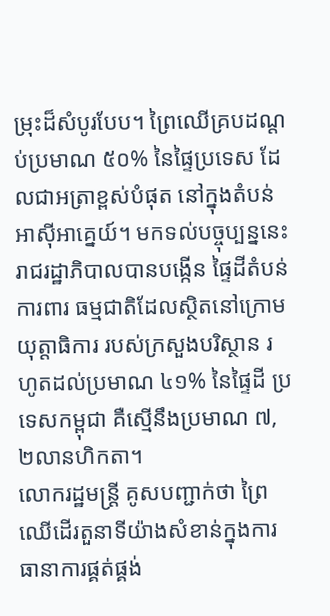ម្រុះដ៏សំបូរបែប។ ព្រៃឈើគ្របដណ្តប់ប្រមាណ ៥០% នៃផ្ទៃប្រទេស ដែលជាអត្រាខ្ពស់បំផុត នៅក្នុងតំបន់អាស៊ីអាគ្នេយ៍។ មកទល់បច្ចុប្បន្ននេះ រាជរដ្ឋាភិបាលបានបង្កើន ផ្ទៃដីតំបន់ការពារ ធម្មជាតិដែលស្ថិតនៅក្រោម យុត្តាធិការ របស់ក្រសួងបរិស្ថាន រហូតដល់ប្រមាណ ៤១% នៃផ្ទៃដី ប្រទេសកម្ពុជា គឺស្មើនឹងប្រមាណ ៧,២លានហិកតា។
លោករដ្ឋមន្ដ្រី គូសបញ្ជាក់ថា ព្រៃឈើដើរតួនាទីយ៉ាងសំខាន់ក្នុងការធានាការផ្គត់ផ្គង់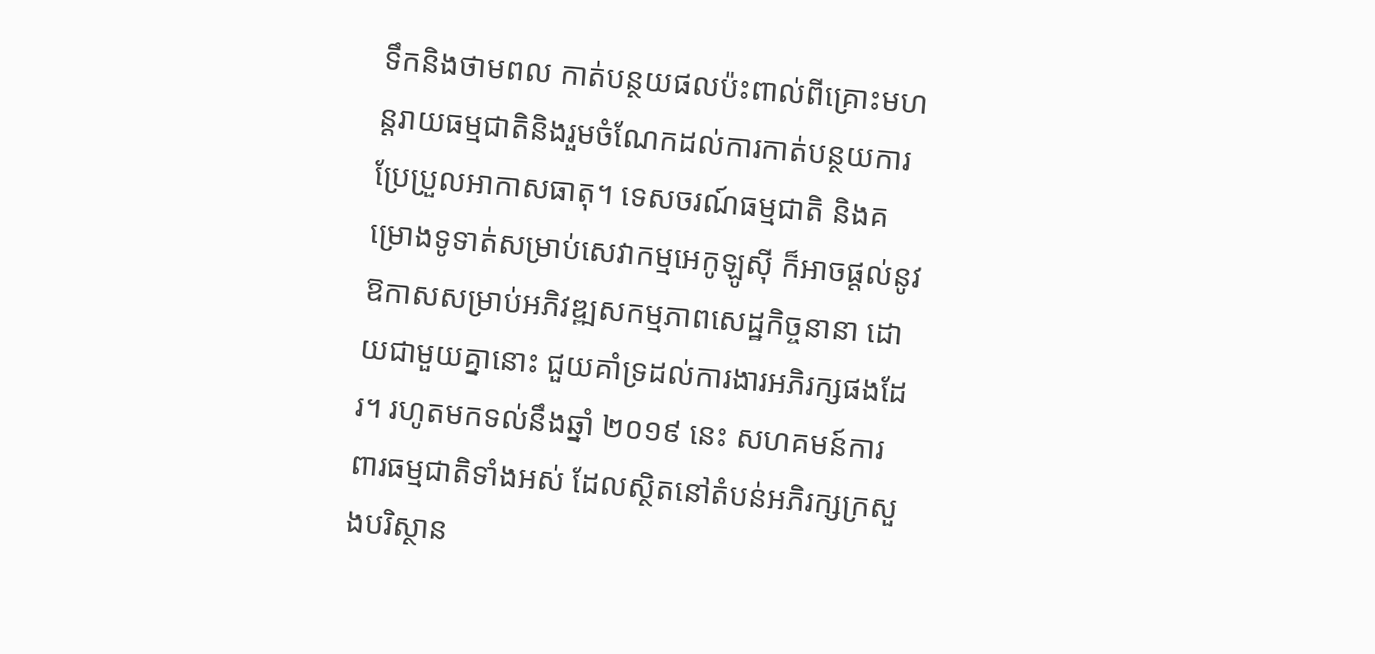ទឹកនិងថាមពល កាត់បន្ថយផលប៉ះពាល់ពីគ្រោះមហន្តរាយធម្មជាតិនិងរួមចំណែកដល់ការកាត់បន្ថយការប្រែប្រួលអាកាសធាតុ។ ទេសចរណ៍ធម្មជាតិ និងគម្រោងទូទាត់សម្រាប់សេវាកម្មអេកូឡូស៊ី ក៏អាចផ្តល់នូវឱកាសសម្រាប់អភិវឌ្ឍសកម្មភាពសេដ្ឋកិច្ចនានា ដោយជាមួយគ្នានោះ ជួយគាំទ្រដល់ការងារអភិរក្សផងដែរ។ រហូតមកទល់នឹងឆ្នាំ ២០១៩ នេះ សហគមន៍ការពារធម្មជាតិទាំងអស់ ដែលស្ថិតនៅតំបន់អភិរក្សក្រសួងបរិស្ថាន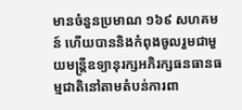មានចំនួនប្រមាណ ១៦៩ សហគមន៍ ហើយបាននិងកំពុងចូលរួមជាមួយមន្ត្រីឧទ្យានុរក្សអភិរក្សធនធានធម្មជាតិនៅតាមតំបន់ការពា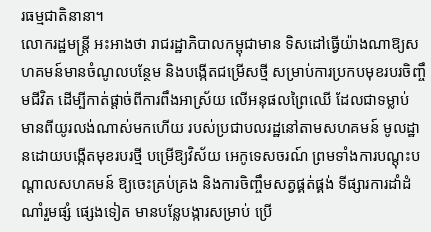រធម្មជាតិនានា។
លោករដ្ឋមន្ដ្រី អះអាងថា រាជរដ្ឋាភិបាលកម្ពុជាមាន ទិសដៅធ្វើយ៉ាងណាឱ្យសហគមន៍មានចំណូលបន្ថែម និងបង្កើតជម្រើសថ្មី សម្រាប់ការប្រកបមុខរបរចិញ្ចឹមជីវិត ដើម្បីកាត់ផ្តាច់ពីការពឹងអាស្រ័យ លើអនុផលព្រៃឈើ ដែលជាទម្លាប់ មានពីយូរលង់ណាស់មកហើយ របស់ប្រជាបលរដ្ឋនៅតាមសហគមន៍ មូលដ្ឋានដោយបង្កើតមុខរបរថ្មី បម្រើឱ្យវិស័យ អេកូទេសចរណ៍ ព្រមទាំងការបណ្តុះបណ្តាលសហគមន៍ ឱ្យចេះគ្រប់គ្រង និងការចិញ្ចឹមសត្វផ្គត់ផ្គង់ ទីផ្សារការដាំដំណាំរួមផ្សំ ផ្សេងទៀត មានបន្លែបង្ការសម្រាប់ ប្រើ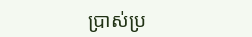ប្រាស់ប្រ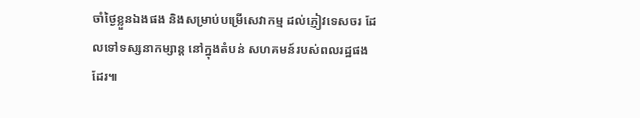ចាំថ្ងៃខ្លួនឯងផង និងសម្រាប់បម្រើសេវាកម្ម ដល់ភ្ញៀវទេសចរ ដែលទៅទស្សនាកម្សាន្ត នៅក្នុងតំបន់ សហគមន៍របស់ពលរដ្ឋផងដែរ៕